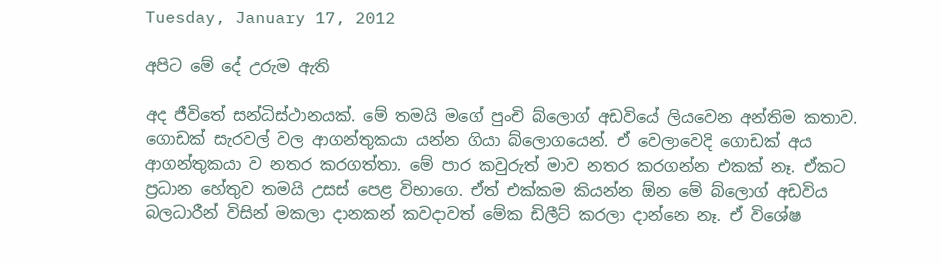Tuesday, January 17, 2012

අපිට මේ දේ උරුම ඇති

අද ජීවිතේ සන්ධිස්ථානයක්. මේ තමයි මගේ පුංචි බ්ලොග් අඩවියේ ලියවෙන අන්තිම කතාව. ගොඩක් සැරවල් වල ආගන්තුකයා යන්න ගියා බ්ලොගයෙන්. ඒ වෙලාවෙදි ගොඩක් අය ආගන්තුකයා ව නතර කරගත්තා. මේ පාර කවුරුත් මාව නතර කරගන්න එකක් නෑ. ඒකට ප්‍රධාන හේතුව තමයි උසස් පෙළ විභාගෙ. ඒත් එක්කම කියන්න ඕන මේ බ්ලොග් අඩවිය බලධාරීන් විසින් මකලා දානකන් කවදාවත් මේක ඩිලීට් කරලා දාන්නෙ නෑ. ඒ විශේෂ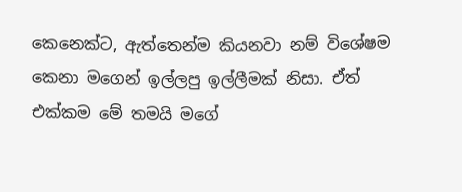කෙනෙක්ට, ඇත්තෙන්ම කියනවා නම් විශේෂම කෙනා මගෙන් ඉල්ලපු ඉල්ලීමක් නිසා. ඒත් එක්කම මේ තමයි මගේ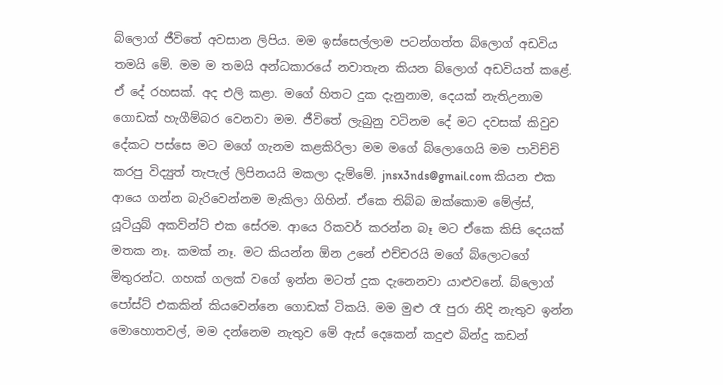බ්ලොග් ජීවිතේ අවසාන ලිපිය. මම ඉස්සෙල්ලාම පටන්ගත්ත බ්ලොග් අඩවිය තමයි මේ. මම ම තමයි අන්ධකාරයේ නවාතැන කියන බ්ලොග් අඩවියත් කළේ. ඒ දේ රහසක්. අද එලි කළා. මගේ හිතට දුක දැනුනාම, දෙයක් නැතිඋනාම ගොඩක් හැගීම්බර වෙනවා මම. ජීවිතේ ලැබුනු වටිනම දේ මට දවසක් කිවුව දේකට පස්සෙ මට මගේ ගැනම කළකිරිලා මම මගේ බ්ලොගෙයි මම පාවිච්චි කරපු විද්‍යුත් තැපැල් ලිපිනයයි මකලා දැම්මේ. jnsx3nds@gmail.com කියන එක ආයෙ ගන්න බැරිවෙන්නම මැකිලා ගිහින්. ඒකෙ තිබ්බ ඔක්කොම මේල්ස්, යූටියුබ් අකව්න්ට් එක සේරම. ආයෙ රිකවර් කරන්න බෑ මට ඒකෙ කිසි දෙයක් මතක නෑ. කමක් නෑ. මට කියන්න ඕන උනේ එච්චරයි මගේ බ්ලොටගේ මිතුරන්ට. ගහක් ගලක් වගේ ඉන්න මටත් දුක දැනෙනවා යාළුවනේ. බ්ලොග් පෝස්ට් එකකින් කියවෙන්නෙ ගොඩක් ටිකයි. මම මුළු රෑ පුරා නිදි නැතුව ඉන්න මොහොතවල්, මම දන්නෙම නැතුව මේ ඇස් දෙකෙන් කදුළු බින්දු කඩන්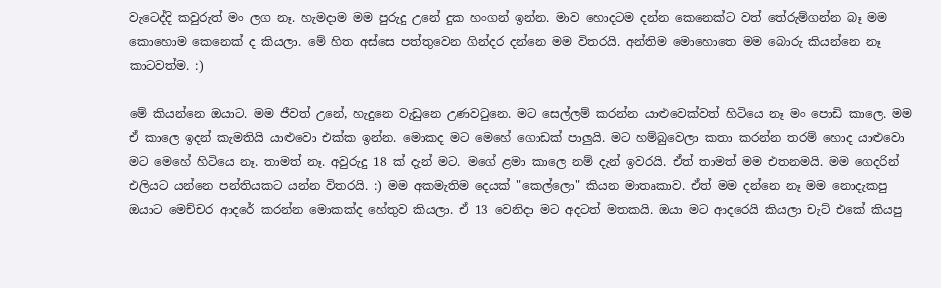වැටෙද්දි කවුරුත් මං ලග නෑ. හැමදාම මම පුරුදු උනේ දුක හංගන් ඉන්න. මාව හොදටම දන්න කෙනෙක්ට වත් තේරුම්ගන්න බෑ මම කොහොම කෙනෙක් ද කියලා. මේ හිත අස්සෙ පත්තුවෙන ගින්දර දන්නෙ මම විතරයි. අන්තිම මොහොතෙ මම බොරු කියන්නෙ නෑ කාටවත්ම. :)

මේ කියන්නෙ ඔයාට. මම ජීවත් උනේ, හැදුනෙ වැඩුනෙ උණවටුනෙ. මට සෙල්ලම් කරන්න යාළුවෙක්වත් හිටියෙ නෑ මං පොඩි කාලෙ. මම ඒ කාලෙ ඉදන් කැමතියි යාළුවො එක්ක ඉන්න. මොකද මට මෙහේ ගොඩක් පාලුයි. මට හම්බුවෙලා කතා කරන්න තරම් හොද යාළුවො මට මෙහේ හිටියෙ නෑ. තාමත් නෑ. අවුරුදු 18 ක් දැන් මට. මගේ ළමා කාලෙ නම් දැන් ඉවරයි. ඒත් තාමත් මම එතනමයි. මම ගෙදරින් එලියට යන්නෙ පන්තියකට යන්න විතරයි. :) මම අකමැතිම දෙයක් "කෙල්ලො" කියන මාතෘකාව. ඒත් මම දන්නෙ නෑ මම නොදැකපු ඔයාට මෙච්චර ආදරේ කරන්න මොකක්ද හේතුව කියලා. ඒ 13 වෙනිදා මට අදටත් මතකයි. ඔයා මට ආදරෙයි කියලා චැට් එකේ කියපු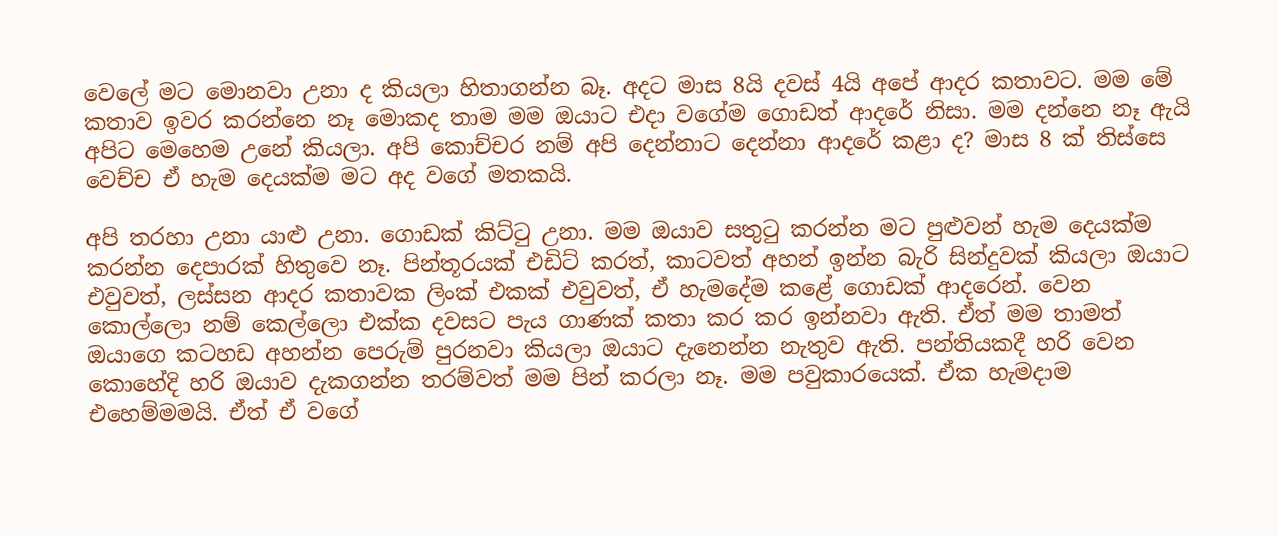වෙලේ මට මොනවා උනා ද කියලා හිතාගන්න බෑ. අදට මාස 8යි දවස් 4යි අපේ ආදර කතාවට. මම මේ කතාව ඉවර කරන්නෙ නෑ මොකද තාම මම ඔයාට එදා වගේම ගොඩත් ආදරේ නිසා. මම දන්නෙ නෑ ඇයි අපිට මෙහෙම උනේ කියලා. අපි කොච්චර නම් අපි දෙන්නාට දෙන්නා ආදරේ කළා ද? මාස 8 ක් තිස්සෙ වෙච්ච ඒ හැම දෙයක්ම මට අද වගේ මතකයි.

අපි තරහා උනා යාළු උනා. ගොඩක් කිට්ටු උනා. මම ඔයාව සතුටු කරන්න මට පුළුවන් හැම දෙයක්ම කරන්න දෙපාරක් හිතුවෙ නෑ. පින්තූරයක් එඩිට් කරත්, කාටවත් අහන් ඉන්න බැරි සින්දුවක් කියලා ඔයාට එවුවත්, ලස්සන ආදර කතාවක ලිංක් එකක් එවුවත්, ඒ හැමදේම කළේ ගොඩක් ආදරෙන්. වෙන කොල්ලො නම් කෙල්ලො එක්ක දවසට පැය ගාණක් කතා කර කර ඉන්නවා ඇති. ඒත් මම තාමත් ඔයාගෙ කටහඩ අහන්න පෙරුම් පුරනවා කියලා ඔයාට දැනෙන්න නැතුව ඇති. පන්තියකදී හරි වෙන කොහේදි හරි ඔයාව දැකගන්න තරම්වත් මම පින් කරලා නෑ. මම පවුකාරයෙක්. ඒක හැමදාම එහෙම්මමයි. ඒත් ඒ වගේ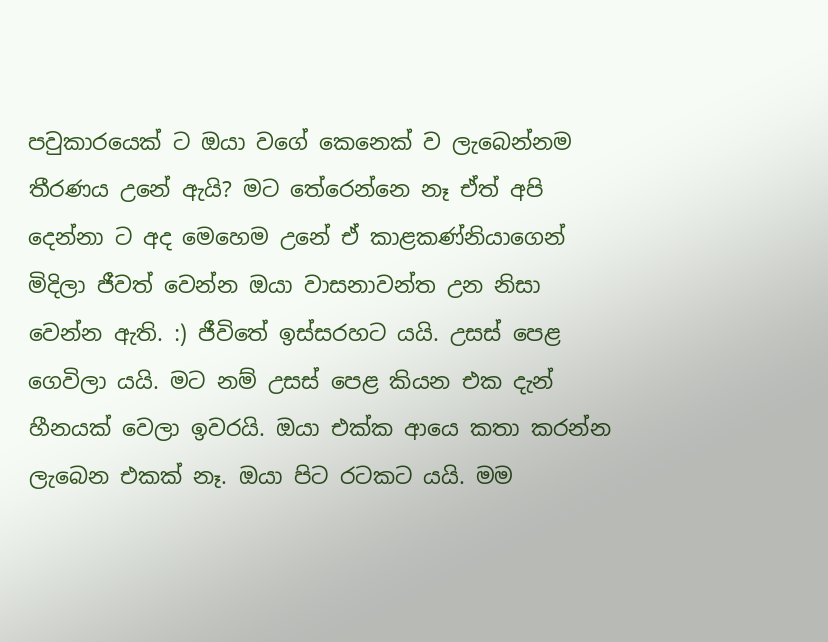පවුකාරයෙක් ට ඔයා වගේ කෙනෙක් ව ලැබෙන්නම තීරණය උනේ ඇයි? මට තේරෙන්නෙ නෑ ඒත් අපි දෙන්නා ට අද මෙහෙම උනේ ඒ කාළකණ්නියාගෙන් මිදිලා ජීවත් වෙන්න ඔයා වාසනාවන්ත උන නිසා වෙන්න ඇති. :) ජීවිතේ ඉස්සරහට යයි. උසස් පෙළ ගෙවිලා යයි. මට නම් උසස් පෙළ කියන එක දැන් හීනයක් වෙලා ඉවරයි. ඔයා එක්ක ආයෙ කතා කරන්න ලැබෙන එකක් නෑ. ඔයා පිට රටකට යයි. මම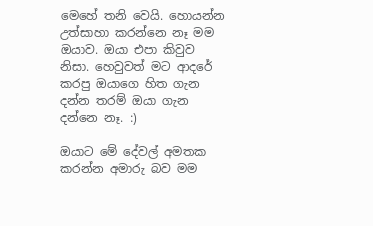මෙහේ තනි වෙයි. හොයන්න උත්සාහා කරන්නෙ නෑ මම ඔයාව. ඔයා එපා කිවුව නිසා. හෙවුවත් මට ආදරේ කරපු ඔයාගෙ හිත ගැන දන්න තරම් ඔයා ගැන දන්නෙ නෑ. :)

ඔයාට මේ දේවල් අමතක කරන්න අමාරු බව මම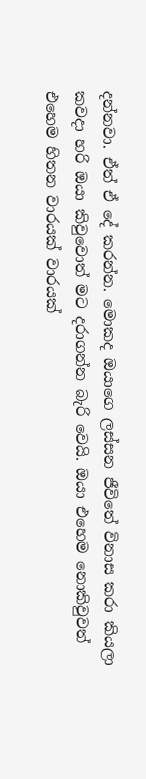දන්නවා. ඒත් ඒ දේ කරන්න. මොකද ඔයාගෙ ලස්සන ජීවිතේ විනාස කරා කියලා කවදා හරි ඔයා කිවුවොත් මට දරාගන්න බැරි වෙයි. ඔයා එහෙම නොකිවුවත් එහෙම හිතන වාරයක් වාරයක්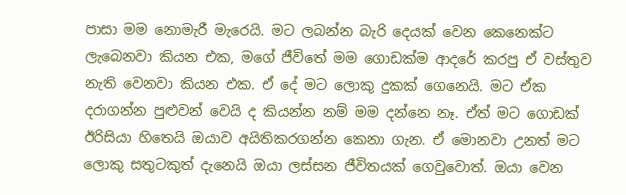පාසා මම නොමැරී මැරෙයි. මට ලබන්න බැරි දෙයක් වෙන කෙනෙක්ට ලැබෙනවා කියන එක, මගේ ජීවිතේ මම ගොඩක්ම ආදරේ කරපු ඒ වස්තුව නැති වෙනවා කියන එක. ඒ දේ මට ලොකු දුකක් ගෙනෙයි. මට ඒක දරාගන්න පුළුවන් වෙයි ද කියන්න නම් මම දන්නෙ නෑ. ඒත් මට ගොඩක් ඊරිසියා හිතෙයි ඔයාව අයිතිකරගන්න කෙනා ගැන. ඒ මොනවා උනත් මට ලොකු සතුටකුත් දැනෙයි ඔයා ලස්සන ජීවිතයක් ගෙවුවොත්. ඔයා වෙන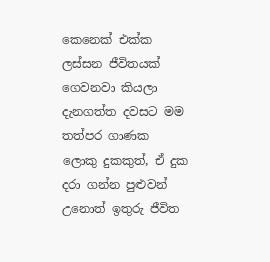කෙනෙක් එක්ක ලස්සන ජීවිතයක් ගෙවනවා කියලා දැනගත්ත දවසට මම තත්පර ගාණක ලොකු දුකකුත්, ඒ දුක දරා ගන්න පුළුවන් උනොත් ඉතුරු ජීවිත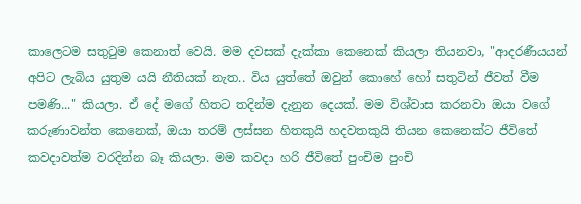කාලෙටම සතුටුම කෙනාත් වෙයි. මම දවසක් දැක්කා කෙනෙක් කියලා තියනවා, "ආදරණීයයන් අපිට ලැබිය යුතුම යයි නීතියක් නැත.. විය යුත්තේ ඔවුන් කොහේ හෝ සතුටින් ජීවත් වීම පමණි..." කියලා‍. ඒ දේ මගේ හිතට තදින්ම දැනුන දෙයක්. මම විශ්වාස කරනවා ඔයා වගේ කරුණාවන්ත කෙනෙක්, ඔයා තරම් ලස්සන හිතකුයි හදවතකුයි තියන කෙනෙක්ට ජීවිතේ කවදාවත්ම වරදින්න බෑ කියලා. මම කවදා හරි ජීවිතේ පුංචිම පුංචි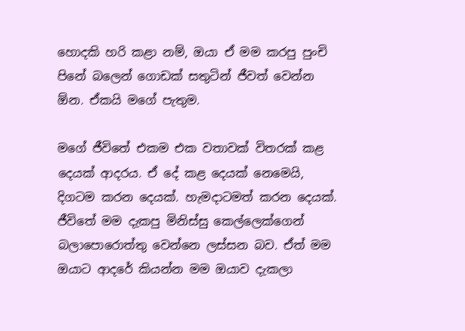හොදකි හරි කළා නම්, ඔයා ඒ මම කරපු පුංචි පිනේ බලෙන් ගොඩක් සතුටින් ජීවත් වෙන්න ඕන. ඒකයි මගේ පැතුම.

මගේ ජීවිතේ එකම එක වතාවක් විතරක් කළ දෙයක් ආදරය. ඒ දේ කළ දෙයක් නෙමෙයි, දිගටම කරන දෙයක්. හැමදාටමත් කරන දෙයක්. ජීවිතේ මම දැකපු මිනිස්සු කෙල්ලෙක්ගෙන් බලාපොරොත්තු වෙන්නෙ ලස්සන බව. ඒත් මම ඔයාට ආදරේ කියන්න මම ඔයාව දැකලා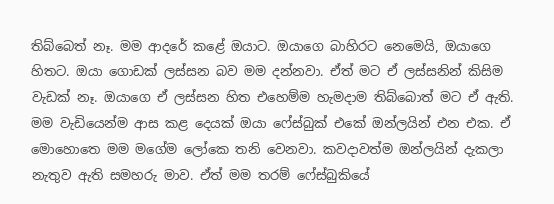තිබ්බෙත් නෑ. මම ආදරේ කළේ ඔයාට. ඔයාගෙ බාහිරට නෙමෙයි, ඔයාගෙ හිතට. ඔයා ගොඩක් ලස්සන බව මම දන්නවා. ඒත් මට ඒ ලස්සනින් කිසිම වැඩක් නෑ. ඔයාගෙ ඒ ලස්සන හිත එහෙම්ම හැමදාම තිබ්බොත් මට ඒ ඇති. මම වැඩියෙන්ම ආස කළ දෙයක් ඔයා ෆේස්බුක් එකේ ඔන්ලයින් එන එක. ඒ මොහොතෙ මම මගේම ලෝකෙ තනි වෙනවා. කවදාවත්ම ඔන්ලයින් දැකලා නැතුව ඇති සමහරු මාව. ඒත් මම තරම් ෆේස්බුකියේ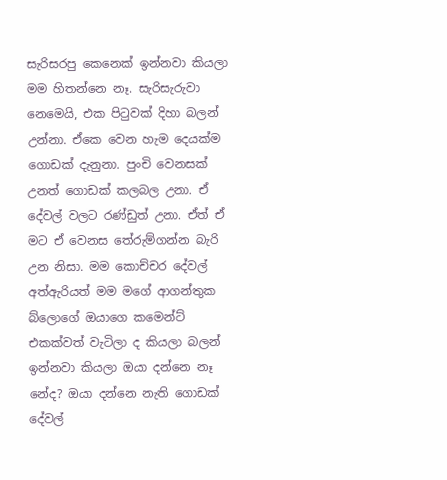සැරිසරපු කෙනෙක් ඉන්නවා කියලා මම හිතන්නෙ නෑ. සැරිසැරුවා නෙමෙයි, එක පිටුවක් දිහා බලන් උන්නා. ඒකෙ වෙන හැම දෙයක්ම ගොඩක් දැනුනා. පුංචි වෙනසක් උනත් ගොඩක් කලබල උනා. ඒ දේවල් වලට රණ්ඩුත් උනා. ඒත් ඒ මට ඒ වෙනස තේරුම්ගන්න බැරි උන නිසා. මම කොච්චර දේවල් අත්ඇරියත් මම මගේ ආගන්තුක බ්ලොගේ ඔයාගෙ කමෙන්ට් එකක්වත් වැටිලා ද කියලා බලන් ඉන්නවා කියලා ඔයා දන්නෙ නෑ නේද? ඔයා දන්නෙ නැති ගොඩක් දේවල්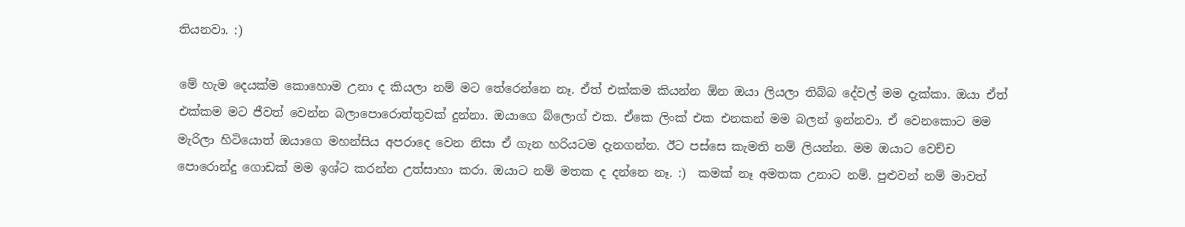තියනවා. :)

මේ හැම දෙයක්ම කොහොම උනා ද කියලා නම් මට තේරෙන්නෙ නෑ. ඒත් එක්කම කියන්න ඕන ඔයා ලියලා තිබ්බ දේවල් මම දැක්කා. ඔයා ඒත් එක්කම මට ජීවත් වෙන්න බලාපොරොත්තුවක් දුන්නා. ඔයාගෙ බ්ලොග් එක. ඒකෙ ලිංක් එක එනකන් මම බලන් ඉන්නවා. ඒ වෙනකොට මම මැරිලා හිටියොත් ඔයාගෙ මහන්සිය අපරාදෙ වෙන නිසා ඒ ගැන හරියටම දැනගන්න. ඊට පස්සෙ කැමති නම් ලියන්න. මම ඔයාට වෙච්ච පොරොන්දු ගොඩක් මම ඉශ්ට කරන්න උත්සාහා කරා. ඔයාට නම් මතක ද දන්නෙ නෑ. :)  කමක් නෑ අමතක උනාට නම්. පුළුවන් නම් මාවත්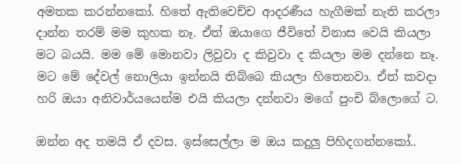අමතක කරන්නකෝ. හිතේ ඇතිවෙච්ච ආදරණීය හැගීමක් නැති කරලා දාන්න තරම් මම කුහක නෑ. ඒත් ඔයාගෙ ජීවිතේ විනාස වෙයි කියලා මට බයයි. මම මේ මොනවා ලිවුවා ද කිවුවා ද කියලා මම දන්නෙ නෑ. මට මේ දේවල් නොලියා ඉන්නයි තිබ්බෙ කියලා හිතෙනවා. ඒත් කවදා හරි ඔයා අනිවාර්යයෙන්ම එයි කියලා දන්නවා මගේ පුංචි බ්ලොගේ ට.

ඔන්න අද තමයි ඒ දවස. ඉස්සෙල්ලා ම ඔය කදුලු පිහිදගන්නකෝ..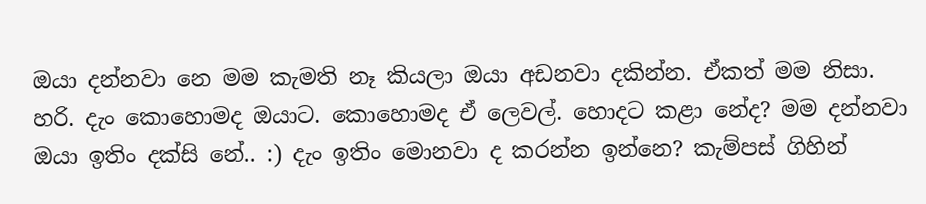ඔයා දන්නවා නෙ මම කැමති නෑ කියලා ඔයා අඩනවා දකින්න. ඒකත් මම නිසා. හරි. දැං කොහොමද ඔයාට. කොහොමද ඒ ලෙවල්. හොදට කළා නේද? මම දන්නවා ඔයා ඉතිං දක්සි නේ.. :) දැං ඉතිං මොනවා ද කරන්න ඉන්නෙ? කැම්පස් ගිහින්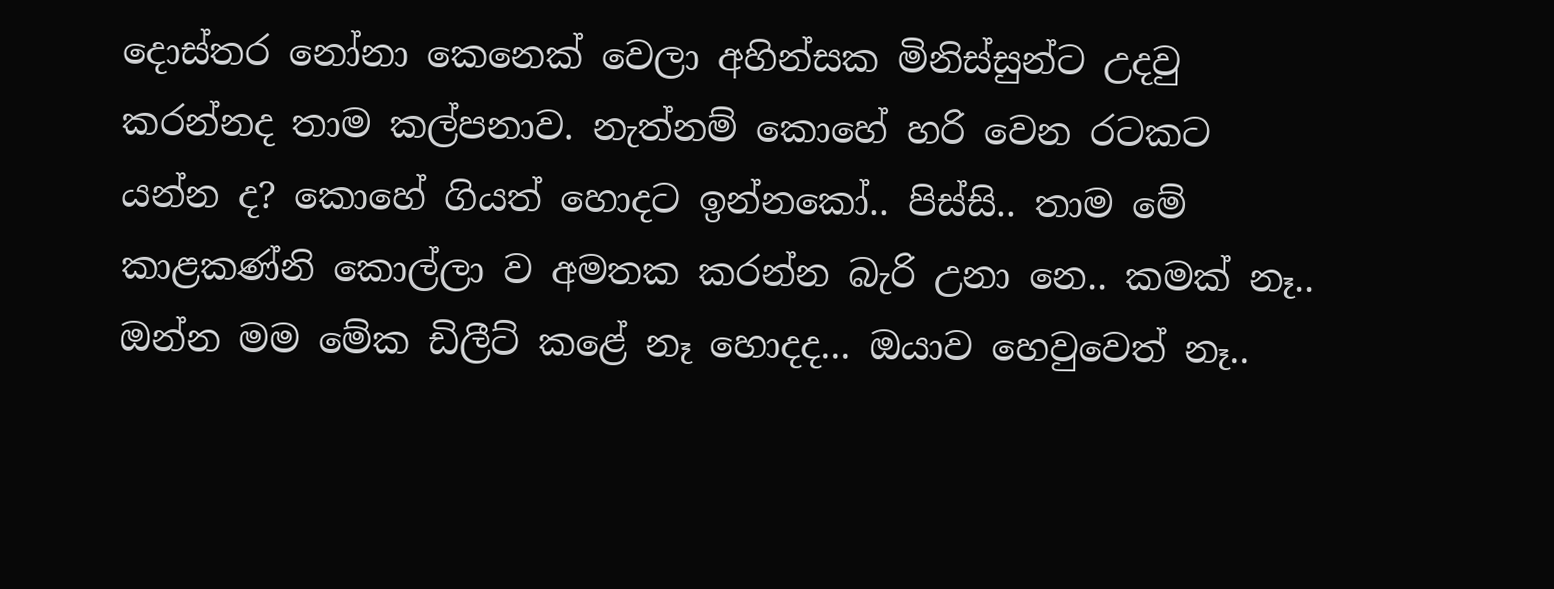දොස්තර නෝනා කෙනෙක් වෙලා අහින්සක මිනිස්සුන්ට උදවු කරන්නද තාම කල්පනාව. නැත්නම් කොහේ හරි වෙන රටකට යන්න ද? කොහේ ගියත් හොදට ඉන්නකෝ.. පිස්සි.. තාම මේ කාළකණ්නි කොල්ලා ව අමතක කරන්න බැරි උනා නෙ.. කමක් නෑ.. ඔන්න මම මේක ඩිලීට් කළේ නෑ හොදද... ඔයාව හෙවුවෙත් නෑ..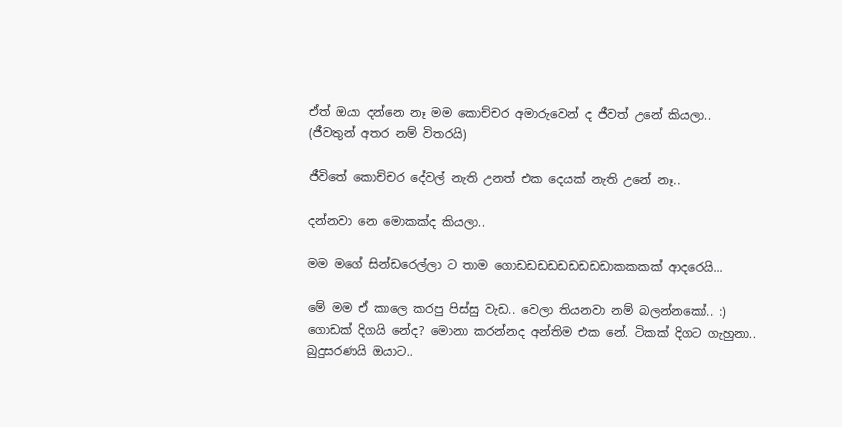ඒත් ඔයා දන්නෙ නෑ මම කොච්චර අමාරුවෙන් ද ජීවත් උනේ කියලා.. (ජීවතුන් අතර නම් විතරයි)

ජීවිතේ කොච්චර දේවල් නැති උනත් එක දෙයක් නැති උනේ නෑ..

දන්නවා නෙ මොකක්ද කියලා..

මම මගේ සින්ඩරෙල්ලා ට තාම ගොඩඩඩඩඩඩඩඩඩාකකකක් ආදරෙයි...

මේ මම ඒ කාලෙ කරපු පිස්සු වැඩ.. වෙලා තියනවා නම් බලන්නකෝ.. :)
ගොඩක් දිගයි නේද? මොනා කරන්නද අන්තිම එක නේ. ටිකක් දිගට ගැහුනා..
බුදුසරණයි ඔයාට..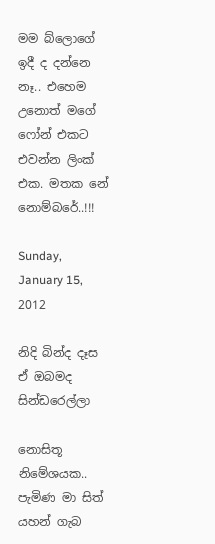මම බ්ලොගේ ඉදී ද දන්නෙ නෑ.. එහෙම උනොත් මගේ ෆෝන් එකට එවන්න ලිංක් එක. මතක නේ නොම්බරේ..!!!

Sunday, January 15, 2012

නිදි බින්ද දෑස ඒ ඔබමද සින්ඩරෙල්ලා

නොසිතූ නිමේශයක..
පැමිණ මා සිත් යහන් ගැබ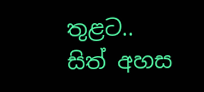තුළට..
සිත් අහස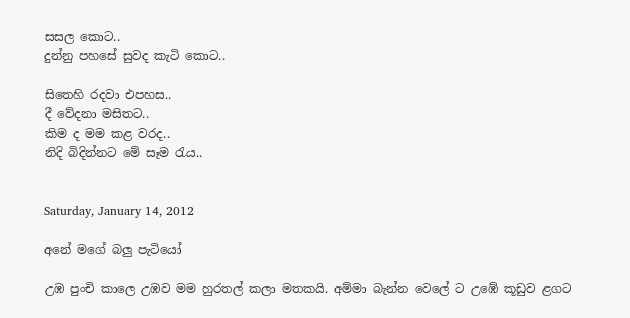සසල කොට..
දුන්නු පහසේ සුවද කැටි කොට..

සිතෙහි රදවා එපහස..
දී වේදනා මසිතට..
කිම ද මම කළ වරද..
නිදි බිදින්නට මේ සෑම රැය..


Saturday, January 14, 2012

අනේ මගේ බලු පැටියෝ

උඹ පුංචි කාලෙ උඹව මම හුරතල් කලා මතකයි. අම්මා බැන්න වෙලේ ට උඹේ කූඩුව ළගට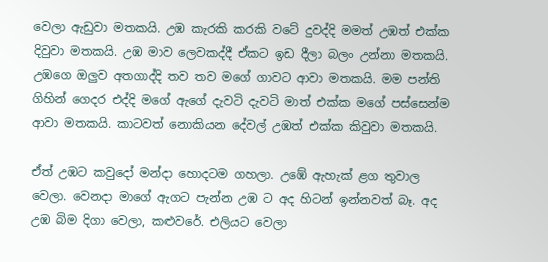වෙලා ඇඩුවා මතකයි. උඹ කැරකි කරකි වටේ දුවද්දි මමත් උඹත් එක්ක දිවුවා මතකයි. උඹ මාව ලෙවකද්දී ඒකට ඉඩ දීලා බලං උන්නා මතකයි. උඹගෙ ඔලුව අතගාද්දි තව තව මගේ ගාවට ආවා මතකයි. ම‍ම පන්ති ගිහින් ගෙදර එද්දි මගේ ඇගේ දැවටි දැවටි මාත් එක්ක මගේ පස්සෙන්ම ආවා මතකයි. කාටවත් නොකියන දේවල් උඹත් එක්ක කිවුවා මතකයි.

ඒත් උඹට කවුදෝ මන්දා හොදටම ගහලා. උඹේ ඇහැක් ළග තුවාල වෙලා. වෙනදා මාගේ ඇගට පැන්න උඹ ට අද හිටන් ඉන්නවත් බෑ. අද උඹ බිම දිගා වෙලා, කළුවරේ. එලියට වෙලා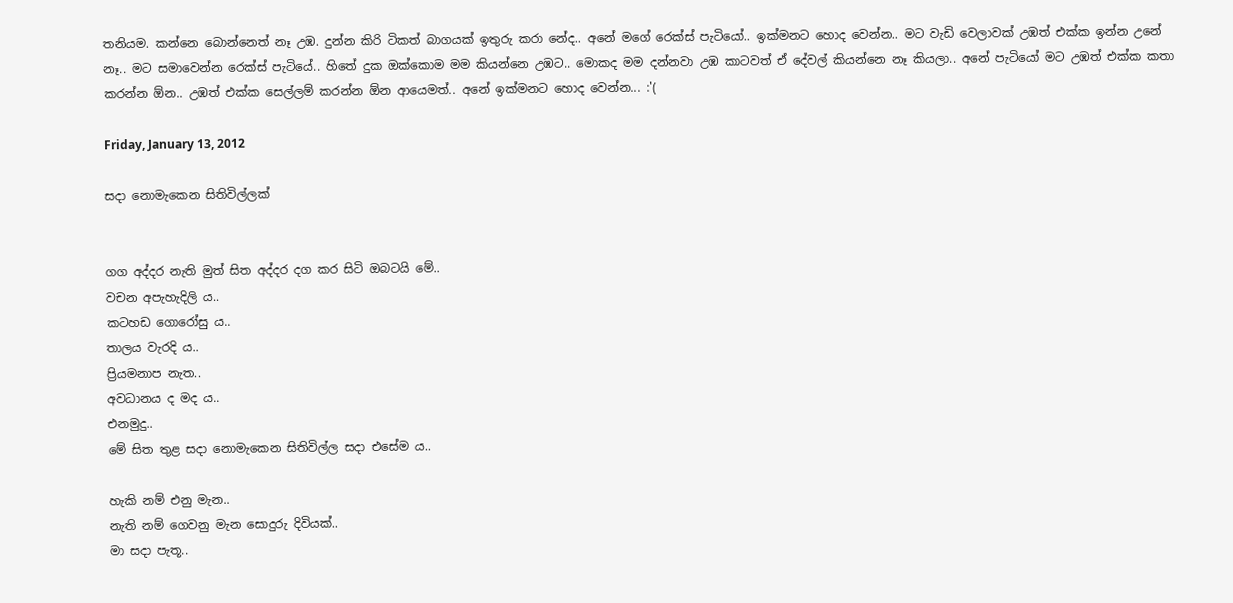තනියම. කන්නෙ බොන්නෙත් නෑ උඹ. දුන්න කිරි ටිකත් බාගයක් ඉතුරු කරා නේද.. අනේ මගේ රෙක්ස් පැටියෝ.. ඉක්මනට හොද වෙන්න.. මට වැඩි වෙලාවක් උඹත් එක්ක ඉන්න උනේ නෑ.. මට සමාවෙන්න රෙක්ස් පැටියේ.. හිතේ දුක ඔක්කොම මම කියන්නෙ උඹට.. මොකද මම දන්නවා උඹ කාටවත් ඒ දේවල් කියන්නෙ නෑ කියලා.. අනේ පැටියෝ මට උඹත් එක්ක කතා කරන්න ඕන.. උඹත් එක්ක සෙල්ලම් කරන්න ඕන ආයෙමත්.. අනේ ඉක්මනට හොද වෙන්න... :'(

Friday, January 13, 2012

සදා නොමැකෙන සිතිවිල්ලක්


ගග අද්දර නැති මුත් සිත අද්දර දග කර සිටි ඔබටයි මේ..
වචන අපැහැදිලි ය..
කටහඩ ගොරෝසු ය..
තාලය වැරදි ය..
ප්‍රියමනාප නැත‍‍..
අවධානය ද මද ය..
එනමුදු..
මේ සිත තුළ සදා නොමැකෙන සිතිවිල්ල සදා එසේම ය..

හැකි නම් එනු මැන..
නැති නම් ගෙවනු මැන සොදුරු දිවියක්..
මා සදා පැතූ..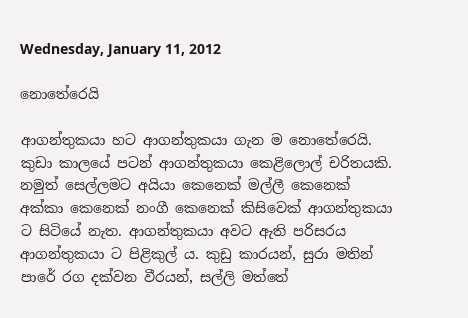Wednesday, January 11, 2012

නොතේරෙයි

ආගන්තුකයා හට ආගන්තුකයා ගැන ම නොතේරෙයි. කුඩා කාලයේ පටන් ආගන්තුකයා කෙළිලොල් චරිතයකි. නමුත් සෙල්ලමට අයියා කෙනෙක් මල්ලී කෙනෙක් අක්කා කෙනෙක් නංගී කෙනෙක් කිසිවෙක් ආගන්තුකයා ට සිටියේ නැත. ආගන්තුකයා අවට ඇති පරිසරය ආගන්තුකයා ට පිළිකුල් ය. කුඩු කාරයන්, සුරා මතින් පාරේ රග දක්වන වීරයන්, සල්ලි මත්තේ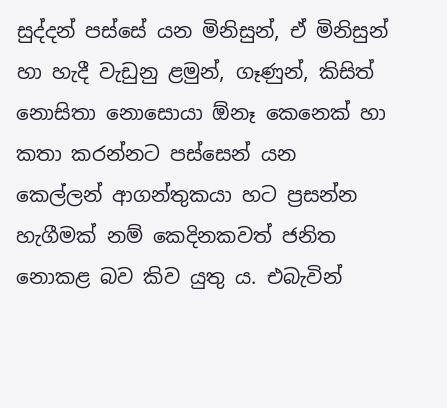සුද්දන් පස්සේ යන මිනිසුන්, ඒ මිනිසුන් හා හැදී වැඩුනු ළමුන්, ගෑණුන්, කිසිත් නොසිතා නොසොයා ඕනෑ කෙනෙක් හා කතා කරන්නට පස්සෙන් යන කෙල්ලන්‍ ආගන්තුකයා හට ප්‍රසන්න හැගීමක් නම් කෙදිනකවත් ජනිත නොකළ බව කිව යුතු ය. එබැවින්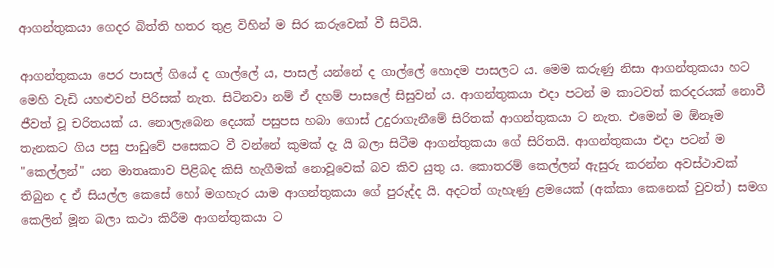ආගන්තුකයා ගෙදර බිත්ති හතර තුළ විහින් ම සිර කරුවෙක් වී සිටියි.

ආගන්තුකයා පෙර පාසල් ගියේ ද ගාල්ලේ ය, පාසල් යන්නේ ද ගාල්ලේ හොදම පාසලට ය. මෙම කරුණු නිසා ආගන්තුකයා හට මෙහි වැඩි යහළුවන් පිරිසක් නැත. සිටිනවා නම් ඒ දහම් පාසලේ සිසුවන් ය. ආගන්තුකයා එදා පටන් ම කාටවත් කරදරයක් නොවී ජීවත් වූ චරිතයක් ය. නොලැබෙන දෙයක් පසුපස හබා ගොස් උදුරාගැනීමේ සිරිතක් ආගන්තුකයා ට නැත. එමෙන් ම ඕනෑම තැනකට ගිය පසු පාඩුවේ පසෙකට වී වන්නේ කුමක් දැ යි බලා සිටීම ආගන්තුකයා ගේ සිරිතයි. ආගන්තුකයා එදා පටන් ම "කෙල්ලන්" යන මාතෘකාව පිළිබද කිසි හැගීමක් නොවූවෙක් බව කිව යුතු ය. කොතරම් කෙල්ලන් ඇසුරු කරන්න අවස්ථාවක් තිබුන ද ඒ සියල්ල කෙසේ හෝ මගහැර යාම ආගන්තුකයා ගේ පුරුද්ද යි. අදටත් ගැහැණු ළමයෙක් (අක්කා කෙනෙක් වුවත්) සමග කෙලින් මූන බලා කථා කිරීම ආගන්තුකයා ට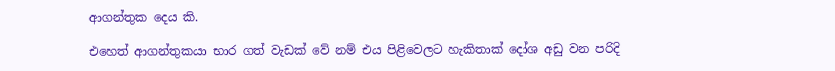ආගන්තුක දෙය කි.

එහෙත් ආගන්තුකයා භාර ගත් වැඩක් වේ නම් එය පිළිවෙලට හැකිතාක් දෝශ අඩු වන පරිදි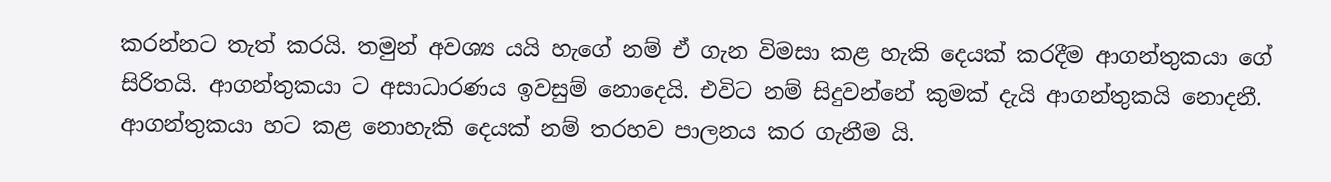කරන්නට තැත් කරයි. තමුන් අවශ්‍ය යයි හැගේ නම් ඒ ගැන විමසා කළ හැකි දෙයක් කරදීම ආගන්තුකයා ගේ සිරිතයි. ආගන්තුකයා ට අසාධාරණය ඉවසුම් නොදෙයි. එවිට නම් සිදුවන්නේ කුමක් දැයි ආගන්තුකයි නොදනී. ආගන්තුකයා හට කළ නොහැකි දෙයක් නම් තරහව පාලනය කර ගැනීම යි.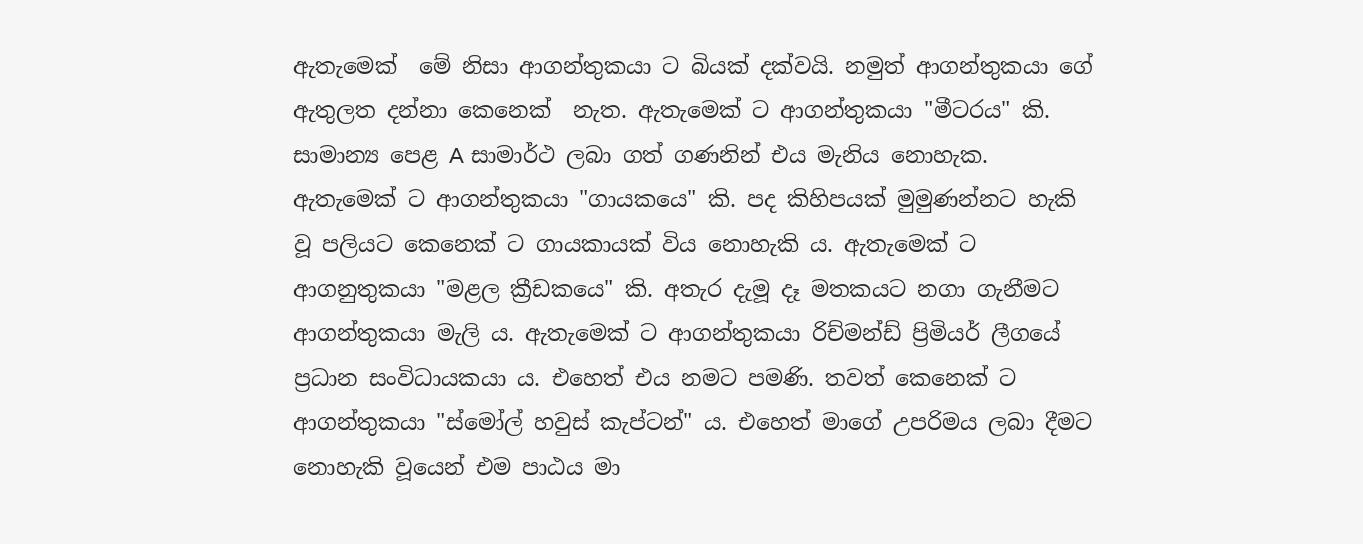ඇතැමෙක්  මේ නිසා ආගන්තුකයා ට බියක් දක්වයි. නමුත් ආගන්තුකයා ගේ ඇතුලත දන්නා කෙනෙක්  නැත. ඇතැමෙක් ට ආගන්තුකයා "මීටරය" කි. සාමාන්‍ය පෙළ A සාමාර්ථ ලබා ගත් ගණනින් එය මැනිය නොහැක. ඇතැමෙක් ට ආගන්තුකයා "ගායකයෙ" කි. පද කිහිපයක් මුමුණන්නට හැකි වූ පලියට කෙනෙක් ට ගායකායක් විය නොහැකි ය. ඇතැමෙක් ට ආගනුතුකයා "මළල ක්‍රීඩකයෙ" කි. අතැර දැමූ දෑ මතකයට නගා ගැනීමට ආගන්තුකයා මැලි ය. ඇතැමෙක් ට ආගන්තුකයා රිච්මන්ඩ් ප්‍රිමියර් ලීගයේ ප්‍රධාන සංවිධායකයා ය. එහෙත් එය නමට පමණි. තවත් කෙනෙක් ට ආගන්තුකයා "ස්මෝල් හවුස් කැප්ටන්" ය. එහෙත් මාගේ උපරිමය ලබා දීමට නොහැකි වූයෙන් එම පාඨය මා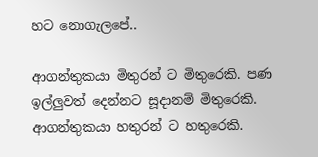හට නොගැලපේ..

ආගන්තුකයා මිතුරන් ට මිතුරෙකි. පණ ඉල්ලුවත් දෙන්නට සූදානම් මිතුරෙකි. ආගන්තුකයා හතුරන් ට හතුරෙකි.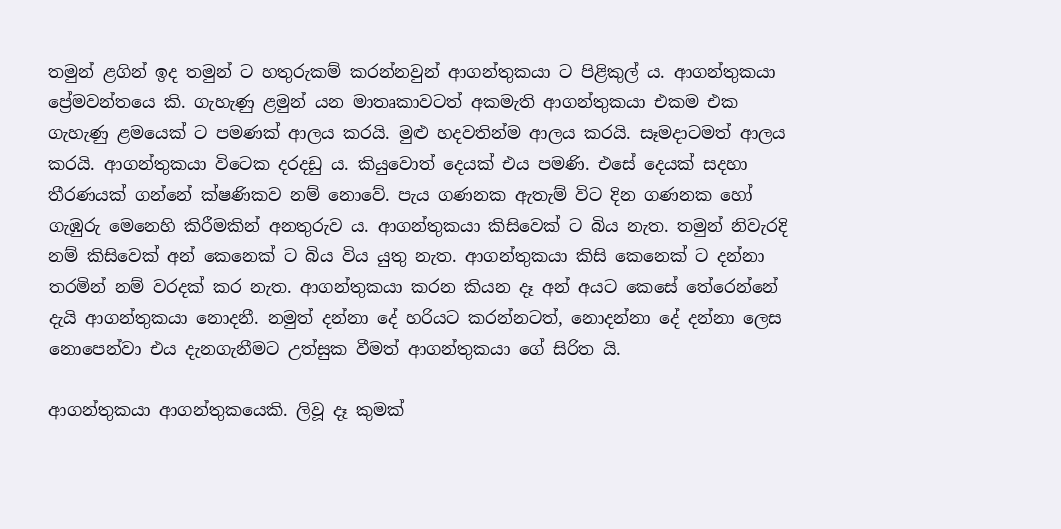තමුන් ළගින් ඉද තමුන් ට හතුරුකම් කරන්නවුන් ආගන්තුකයා ට පිළිකුල් ය. ආගන්තුකයා ප්‍රේමවන්තයෙ කි. ගැහැණු ළමුන් යන මාතෘකාවටත් අකමැති ආගන්තුකයා එකම එක ගැහැණු ළමයෙක් ට පමණක් ආලය කරයි. මුළු හදවතින්ම ආලය කරයි. සෑමදාටමත් ආලය කරයි. ආගන්තුකයා විටෙක දරදඩු ය. කියුවොත් දෙයක් එය පමණි. එසේ දෙයක් සදහා තීරණයක් ගන්නේ ක්ෂණිකව නම් නොවේ. පැය ගණනක ඇතැම් විට දින ගණනක හෝ ගැඹුරු මෙනෙහි කිරීමකින් අනතුරුව ය. ආගන්තුකයා කිසිවෙක් ට බිය නැත. තමුන් නිවැරදි නම් කිසිවෙක් අන් කෙනෙක් ට බිය විය යුතු නැත. ආගන්තුකයා කිසි කෙනෙක් ට දන්නා තරමින් නම් වරදක් කර නැත. ආගන්තුකයා කරන කියන දෑ අන් අයට කෙසේ තේරෙන්නේ දැයි ආගන්තුකයා නොදනී. නමුත් දන්නා දේ හරියට කරන්නටත්, නොදන්නා දේ දන්නා ලෙස නොපෙන්වා එය දැනගැනීමට උත්සුක වීමත් ආගන්තුකයා ගේ සිරිත යි.

ආගන්තුකයා ආගන්තුකයෙකි. ලිවූ දෑ කුමක්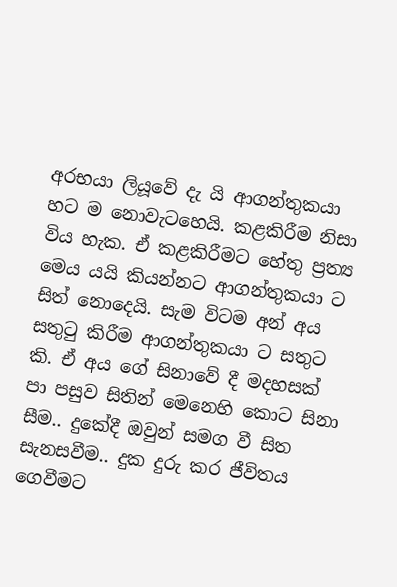අරභයා ලියූවේ දැ යි ආගන්තුකයා හට ම නොවැටහෙයි. කළකිරීම නිසා විය හැක. ඒ කළකිරීමට හේතු ප්‍රත්‍ය මෙය යයි කියන්නට ආගන්තුකයා ට සිත් නොදෙයි. සැම විටම අන් අය සතුටු කිරීම ආගන්තුකයා ට සතුට කි. ඒ අය ගේ සිනාවේ දී මදහසක් පා පසුව සිතින් මෙනෙහි කොට සිනා සීම.. දුකේදී ඔවුන් සමග වී සිත සැනසවීම.. දුක දුරු කර ජීවිතය ගෙවීමට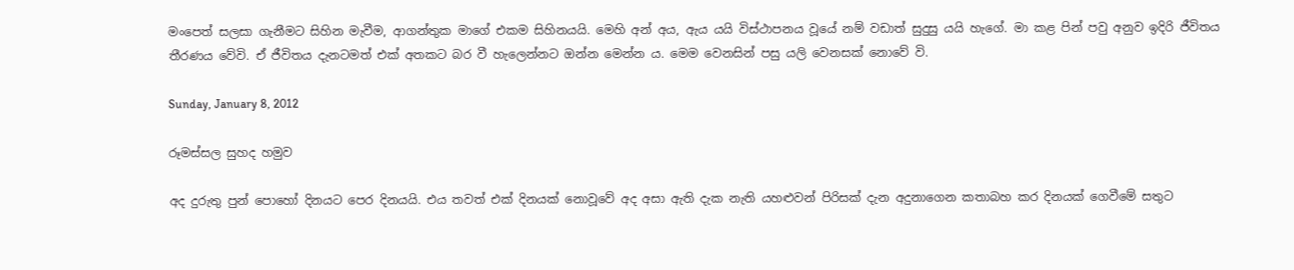මංපෙත් සලසා ගැනීමට සිහින මැවීම, ආගන්තුක මාගේ එකම සිහිනයයි. මෙහි අන් අය, ඇය යයි විස්ථාපනය වූයේ නම් වඩාත් සුදුසු යයි හැගේ. මා කළ පින් පවු අනුව ඉදිරි ජීවිතය තීරණය වේවි. ඒ ජීවිතය දැනටමත් එක් අතකට බර වී හැලෙන්නට ඔන්න මෙන්න ය. මෙම වෙනසින් පසු යලි වෙනසක් නොවේ වි.

Sunday, January 8, 2012

රූමස්සල සුහද හමුව

අද දුරුතු පුන් පොහෝ දිනයට පෙර දිනයයි. එය තවත් එක් දිනයක් නොවූවේ අද අසා ඇති දැක නැති යහළුවන් පිරිසක් දැන අදුනාගෙන කතාබහ කර දිනයක් ගෙවීමේ සතුට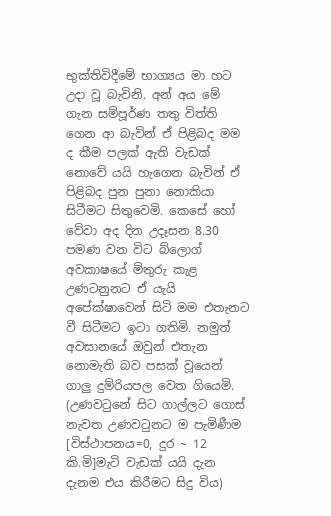භුක්තිවිදීමේ භාග්‍යය මා හට උදා වූ බැවිනි. අන් අය මේ ගැන සම්පූර්ණ තතු විත්ති ගෙන ආ බැවින් ඒ පිළිබද මම ද කීම පලක් ඇති වැඩක් නොවේ යයි හැගෙන බැවින් ඒ පිළිබද පුන පුනා නොකියා සිටීමට සිතුවෙමි. කෙසේ හෝ වේවා අද දින උදෑසන 8.30 පමණ වන විට බ්ලොග් අවකාෂයේ මිතුරු කැළ උණටනුනට ඒ යැයි අපේක්ෂාවෙන් සිටි මම එතැනට වී සිටීමට ඉටා ගතිමි. නමුත් අවසානයේ ඔවුන් එතැන නොමැති බව පසක් වූයෙන් ගාලු දුම්රියපල වෙත ගියෙමි. (උණවටුනේ සිට ගාල්ලට ගොස් නැවත උණවටුනට ම පැමිණීම [විස්ථාපනය=0, දුර ~ 12 කි.මි]මැටි වැඩක් යයි දැන දැනම එය කිරීමට සිදු විය)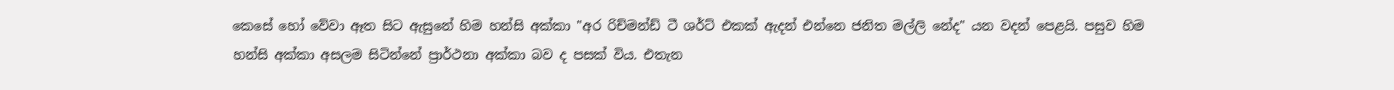කෙසේ හෝ වේවා ඈත සිට ඇසුනේ හිම හන්සි අක්කා "අර රිච්මන්ඩ් ටී ශර්ට් එකක් ඇදන් එන්නෙ ජනිත මල්ලි නේද" යන වදන් පෙළයි. පසුව හිම හන්සි අක්කා අසලම සිටින්නේ ප්‍රාර්ථනා අක්කා බව ද පසක් විය. එතැන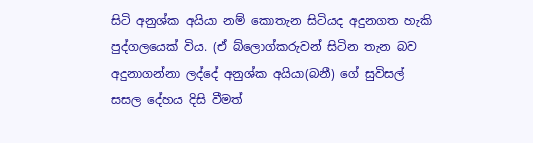සිටි අනුශ්ක අයියා නම් කොතැන සිටියද අදුනගත හැකි පුද්ගලයෙක් විය. (ඒ බ්ලොග්කරුවන් සිටින තැන බව අදුනාගන්නා ලද්දේ අනුශ්ක අයියා(බනී) ගේ සුවිසල් සසල දේහය දිසි වීමත්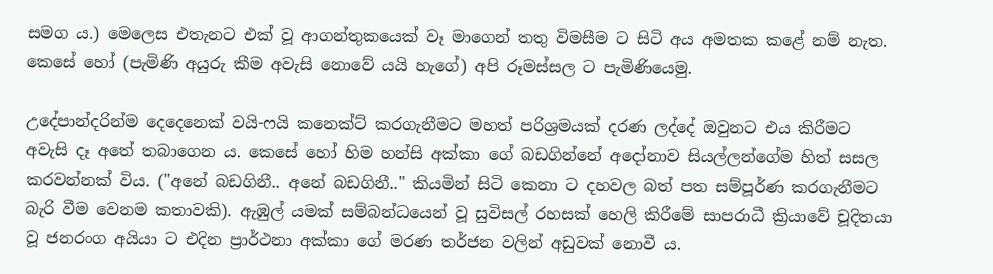සමග ය.) මෙලෙස එතැනට එක් වූ ආගන්තුකයෙක් වෑ මාගෙන් තතු විමසීම ට සිටි අය අමතක කළේ නම් නැත. කෙසේ හෝ (පැමිණි අයුරු කීම අවැසි නොවේ යයි හැගේ) අපි රූමස්සල ට පැමිණියෙමු.

උදේපාන්දරින්ම ‍දෙදෙනෙක් වයි-ෆයි කනෙක්ට් කරගැනීමට මහත් පරිශ්‍රමයක් දරණ ලද්දේ ඔවුනට එය කිරීමට අවැසි දෑ අතේ තබාගෙන ය. කෙසේ හෝ හිම හන්සි අක්කා ගේ බඩගින්නේ අදෝනාව සියල්ලන්ගේම හිත් සසල කරවන්නක් විය. ("අනේ බඩගිනී.. අනේ බඩගිනී.." කියමින් සිටි කෙනා ට දහවල බත් පත සම්පූර්ණ කරගැනීමට බැරි වීම වෙනම කතාවකි). ඇඹුල් යමක් සම්බන්ධයෙන් වූ සුවිසල් රහසක් හෙලි කිරීමේ සාපරාධී ක්‍රියාවේ චූදිතයා වූ ජනරංග අයියා ට එදින ප්‍රාර්ථනා අක්කා ගේ මරණ තර්ජන වලින් අඩුවක් නොවී ය.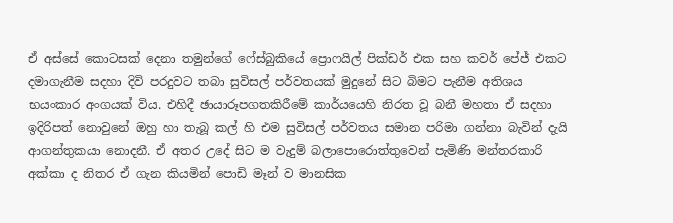ඒ අස්සේ කොටසක් දෙනා තමුන්ගේ ෆේස්බුකියේ ප්‍රොෆයිල් පික්ඩර් එක සහ කවර් පේජ් එකට දමාගැනීම සදහා දිවි පරදුවට තබා සුවිසල් පර්වතයක් මුදුනේ සිට බිමට පැනීම අතිශය භයංකාර අංගයක් විය. එහිදී ඡායාරූපගතකිරීමේ කාර්යයෙහි නිරත වූ බනී මහතා ඒ සදහා ඉදිරිපත් නොවුනේ ඔහු හා තැබූ කල් හි එම සුවිසල් පර්වතය සමාන පරිමා ගන්නා බැවින් දැයි ආගන්තුකයා නොදනී. ඒ අතර උදේ සිට ම වැදුම් බලාපොරොත්තුවෙන් පැමිණි මන්තරකාරි අක්කා ද නිතර ඒ ගැන කියමින් පොඩි මෑන් ව මානසික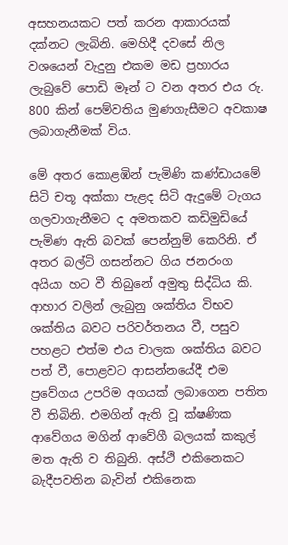අසහනයකට පත් කරන ආකාරයක් දක්නට ලැබිනි. මෙහිදී දවසේ නිල වශයෙන් වැදුනු එකම මඩ ප්‍රහාරය ලැබුවේ පොඩි මෑන් ට වන අතර එය රු. 800 කින් පෙම්වතිය මුණගැසීමට අවකාෂ ලබාගැනීමක් විය.

මේ අතර කොළඹින් පැමිණි කණ්ඩායමේ සිටි චතූ අක්කා පැළද සිටි ඇදුමේ ටැගය ගලවාගැනීමට ද අමතකව කඩිමුඩියේ පැමිණ ඇති බවක් පෙන්නුම් කෙරිනි. ඒ අතර බල්ටි ගසන්නට ගිය ජනරංග අයියා හට වී තිබුනේ අමුතු සිද්ධිය කි. ආහාර වලින් ලැබුනු ශක්තිය විභව ශක්තිය බවට පරිවර්තනය වී, පසුව පහළට එත්ම එය චාලක ශක්තිය බවට පත් වී, පොළවට ආසන්නයේදී එම ප්‍රවේගය උපරිම අගයක් ලබාගෙන පතිත වී තිබිනි. එමගින් ඇති වූ ක්ෂණික ආවේගය මගින් ආවේගී බලයක් කකුල් මත ඇති ව තිබුනි. අස්ථි එකිනෙකට බැදීපවතින බැවින් එකිනෙක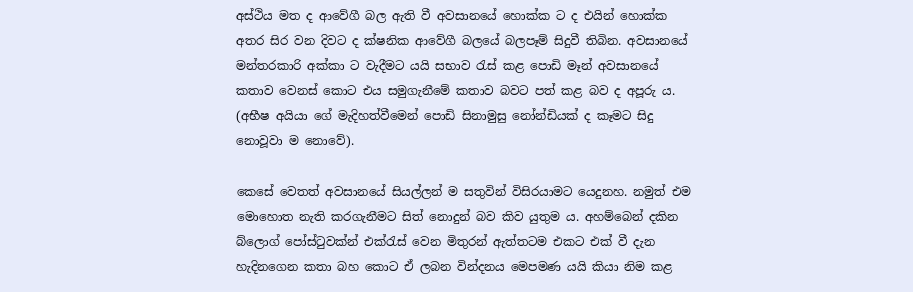අස්ථිය මත ද ආවේගී බල ඇති වී අවසානයේ හොක්ක ට ද එයින් හොක්ක අතර සිර වන දිවට ද ක්ෂනික ආවේගී බලයේ බලපෑම් සිදුවී තිබින. අවසානයේ මන්තරකාරි අක්කා ට වැදීමට යයි සභාව රැස් කළ පොඩි මෑන් අවසානයේ කතාව වෙනස් කොට එය සමුගැනීමේ කතාව බවට පත් කළ බව ද අපූරු ය. (අභීෂ අයියා ගේ මැදිහත්වීමෙන් පොඩි සිනාමුසු නෝන්ඩියක් ද කෑමට සිදු නොවූවා ම නොවේ).

කෙසේ වෙතත් අවසානයේ සියල්ලන් ම සතුවින් විසිරයාමට යෙදුනහ. නමුත් එම මොහොත නැති කරගැනීමට සිත් නොදුන් බව කිව යුතුම ය. අහම්බෙන් දකින බ්ලොග් පෝස්ටුවක්න් එක්රැස් වෙන ‍මිතුරන් ඇත්තටම එකට එක් වී දැන හැදිනගෙන කතා බහ කොට ඒ ලබන වින්දනය මෙපමණ යයි කියා නිම කළ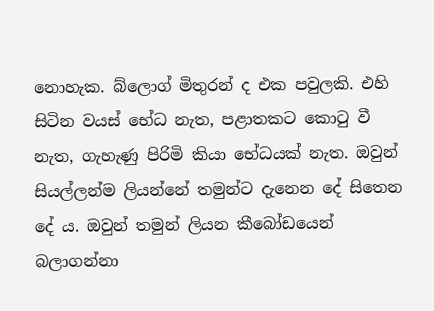නොහැක. බ්ලොග් මිතුරන් ද එක පවුලකි. එහි සිටින වයස් භේධ නැත, පළාතකට කොටු වී නැත, ගැහැණු පිරිමි කියා භේධයක් නැත‍. ඔවුන් සියල්ලන්ම ලියන්නේ තමුන්ට දැනෙන දේ සිතෙන දේ ය. ඔවුන් තමුන් ලියන කීබෝඩයෙන් බලාගන්නා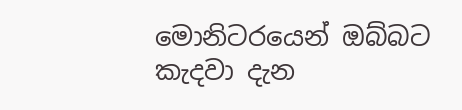මොනිටරයෙන් ඔබ්බට කැදවා දැන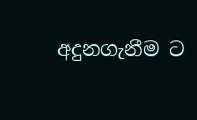අදුනගැනීම ට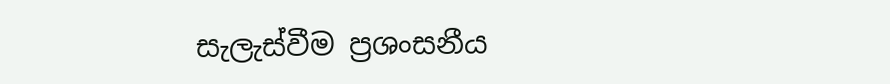සැලැස්වීම ප්‍රශංසනීය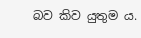බව කිව යුතුම ය.